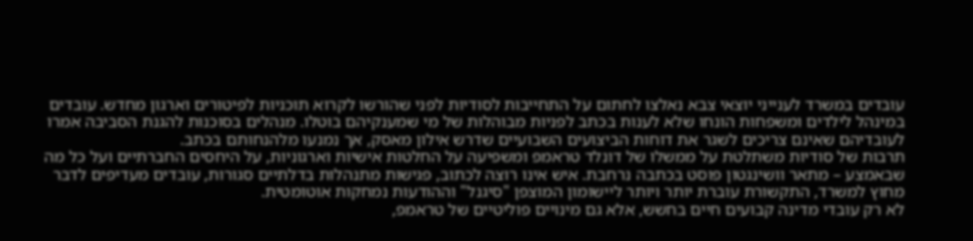עובדים במשרד לענייני יוצאי צבא נאלצו לחתום על התחייבות לסודיות לפני שהורשו לקרוא תוכניות לפיטורים וארגון מחדש. עובדים במינהל לילדים ומשפחות הונחו שלא לענות בכתב לפניות מבוהלות של מי שמענקיהם בוטלו. מנהלים בסוכנות להגנת הסביבה אמרו לעובדיהם שאינם צריכים לשגר את דוחות הביצועים השבועיים שדרש אילון מאסק, אך נמנעו מלהנחותם בכתב.
תרבות של סודיות משתלטת על ממשלו של דונלד טראמפ ומשפיעה על החלטות אישיות וארגוניות, על היחסים החברתיים ועל כל מה שבאמצע – מתאר וושינגטון פוסט בכתבה נרחבת. איש אינו רוצה לכתוב, פגישות מתנהלות בדלתיים סגורות, עובדים מעדיפים לדבר מחוץ למשרד, התקשורת עוברת יותר ויותר ליישומון המוצפן "סיגנל" וההודעות נמחקות אוטומטית.
לא רק עובדי מדינה קבועים חיים בחשש, אלא גם מינויים פוליטיים של טראמפ,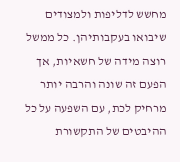מחשש לדליפות ולמצודים שיבואו בעקבותיהן. כל ממשל רוצה מידה של חשאיות, אך הפעם זה שונה והרבה יותר מרחיק לכת, עם השפעה על כל ההיבטים של התקשורת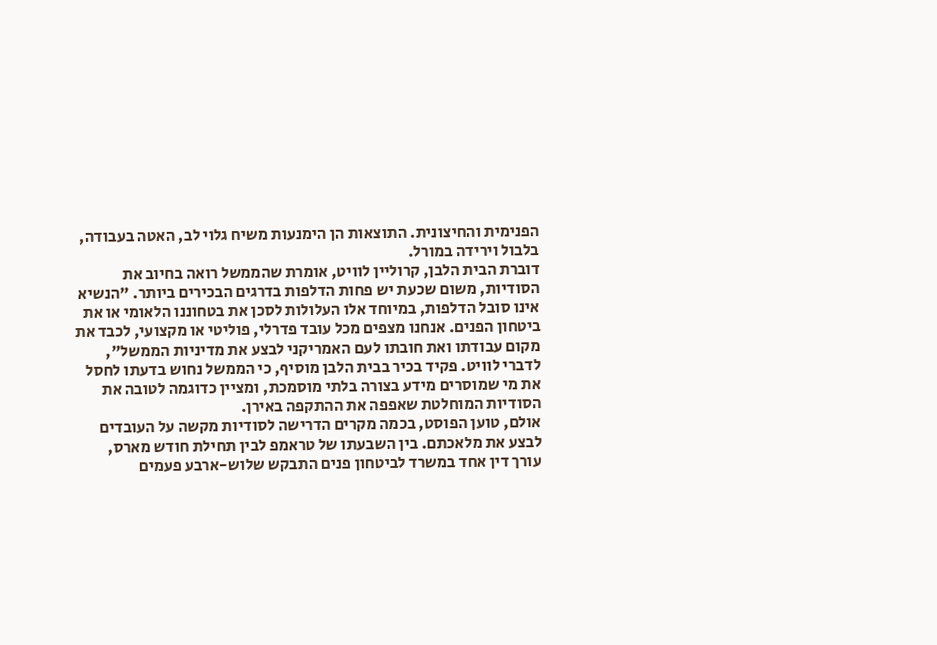הפנימית והחיצונית. התוצאות הן הימנעות משיח גלוי לב, האטה בעבודה, בלבול וירידה במורל.
דוברת הבית הלבן, קרוליין לוויט, אומרת שהממשל רואה בחיוב את הסודיות, משום שכעת יש פחות הדלפות בדרגים הבכירים ביותר. "הנשיא אינו סובל הדלפות, במיוחד אלו העלולות לסכן את בטחוננו הלאומי או את ביטחון הפנים. אנחנו מצפים מכל עובד פדרלי, פוליטי או מקצועי, לכבד את מקום עבודתו ואת חובתו לעם האמריקני לבצע את מדיניות הממשל", לדברי לוויט. פקיד בכיר בבית הלבן מוסיף, כי הממשל נחוש בדעתו לחסל את מי שמוסרים מידע בצורה בלתי מוסמכת, ומציין כדוגמה לטובה את הסודיות המוחלטת שאפפה את ההתקפה באירן.
אולם, טוען הפוסט, בכמה מקרים הדרישה לסודיות מקשה על העובדים לבצע את מלאכתם. בין השבעתו של טראמפ לבין תחילת חודש מארס, עורך דין אחד במשרד לביטחון פנים התבקש שלוש-ארבע פעמים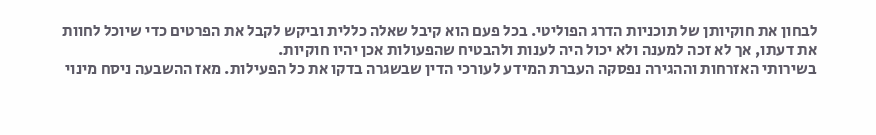לבחון את חוקיותן של תוכניות הדרג הפוליטי. בכל פעם הוא קיבל שאלה כללית וביקש לקבל את הפרטים כדי שיוכל לחוות את דעתו, אך לא זכה למענה ולא יכול היה לענות ולהבטיח שהפעולות אכן יהיו חוקיות.
בשירותי האזרחות וההגירה נפסקה העברת המידע לעורכי הדין שבשגרה בדקו את כל הפעילות. מאז ההשבעה ניסח מינוי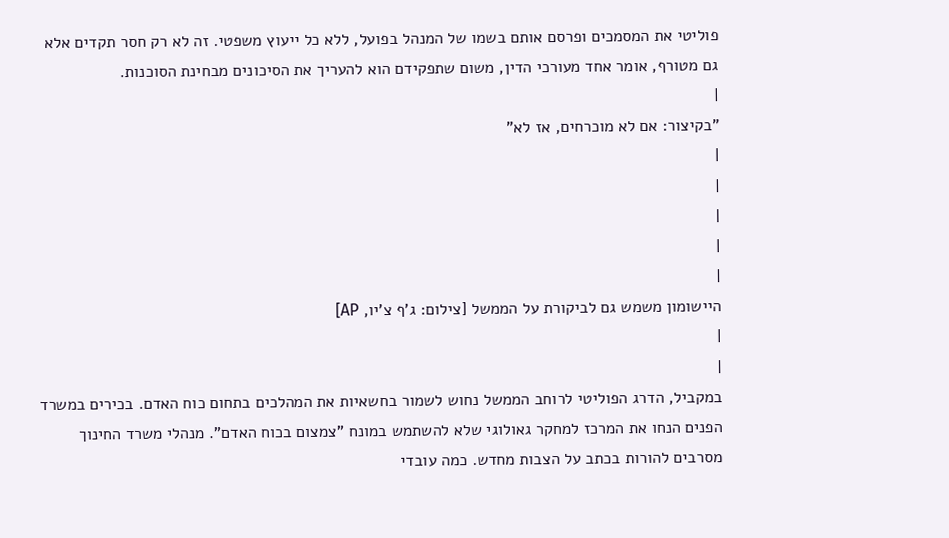פוליטי את המסמכים ופרסם אותם בשמו של המנהל בפועל, ללא כל ייעוץ משפטי. זה לא רק חסר תקדים אלא גם מטורף, אומר אחד מעורכי הדין, משום שתפקידם הוא להעריך את הסיכונים מבחינת הסוכנות.
|
"בקיצור: אם לא מוכרחים, אז לא"
|
|
|
|
|
היישומון משמש גם לביקורת על הממשל [צילום: ג'ף צ'יו, AP]
|
|
במקביל, הדרג הפוליטי לרוחב הממשל נחוש לשמור בחשאיות את המהלכים בתחום כוח האדם. בכירים במשרד הפנים הנחו את המרכז למחקר גאולוגי שלא להשתמש במונח "צמצום בכוח האדם". מנהלי משרד החינוך מסרבים להורות בכתב על הצבות מחדש. כמה עובדי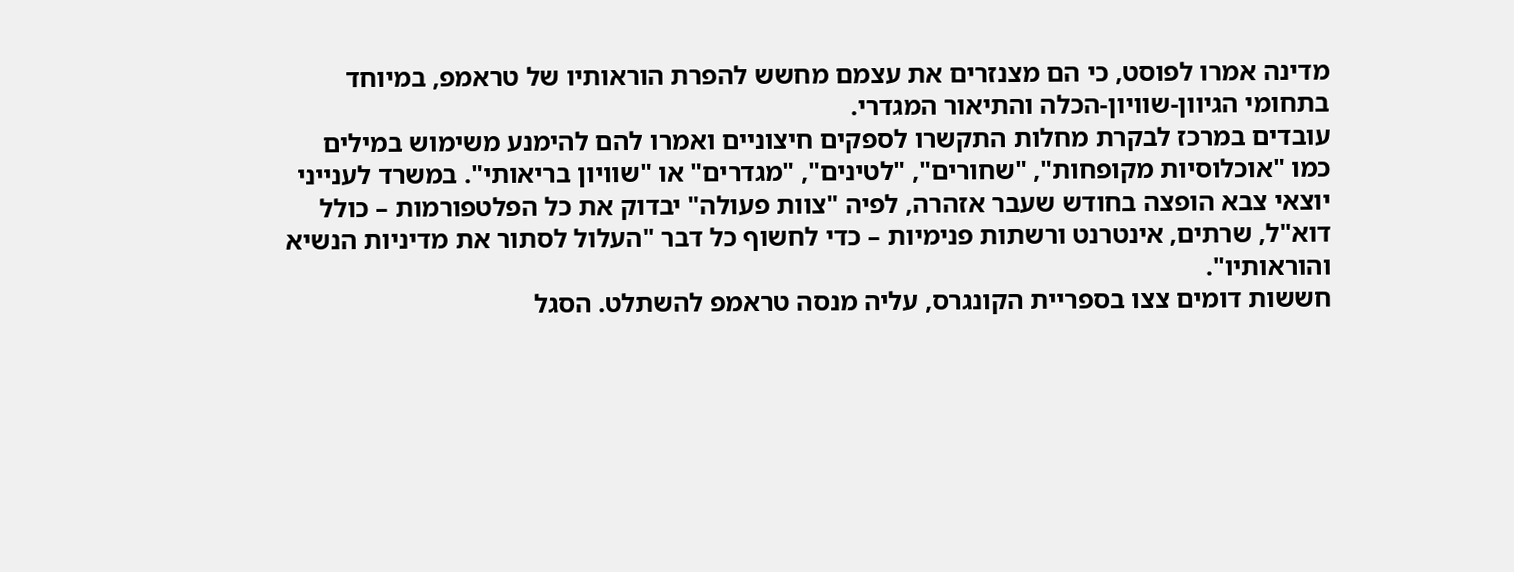מדינה אמרו לפוסט, כי הם מצנזרים את עצמם מחשש להפרת הוראותיו של טראמפ, במיוחד בתחומי הגיוון-שוויון-הכלה והתיאור המגדרי.
עובדים במרכז לבקרת מחלות התקשרו לספקים חיצוניים ואמרו להם להימנע משימוש במילים כמו "אוכלוסיות מקופחות", "שחורים", "לטינים", "מגדרים" או "שוויון בריאותי". במשרד לענייני יוצאי צבא הופצה בחודש שעבר אזהרה, לפיה "צוות פעולה" יבדוק את כל הפלטפורמות – כולל דוא"ל, שרתים, אינטרנט ורשתות פנימיות – כדי לחשוף כל דבר "העלול לסתור את מדיניות הנשיא והוראותיו".
חששות דומים צצו בספריית הקונגרס, עליה מנסה טראמפ להשתלט. הסגל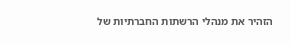הזהיר את מנהלי הרשתות החברתיות של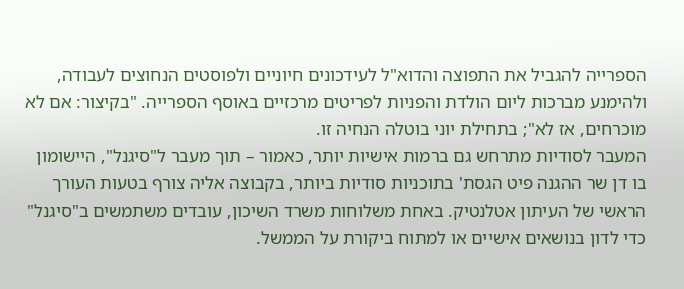הספרייה להגביל את התפוצה והדוא"ל לעידכונים חיוניים ולפוסטים הנחוצים לעבודה, ולהימנע מברכות ליום הולדת והפניות לפריטים מרכזיים באוסף הספרייה. "בקיצור: אם לא מוכרחים, אז לא"; בתחילת יוני בוטלה הנחיה זו.
המעבר לסודיות מתרחש גם ברמות אישיות יותר, כאמור – תוך מעבר ל"סיגנל", היישומון בו דן שר ההגנה פיט הגסת' בתוכניות סודיות ביותר, בקבוצה אליה צורף בטעות העורך הראשי של העיתון אטלנטיק. באחת משלוחות משרד השיכון, עובדים משתמשים ב"סיגנל" כדי לדון בנושאים אישיים או למתוח ביקורת על הממשל.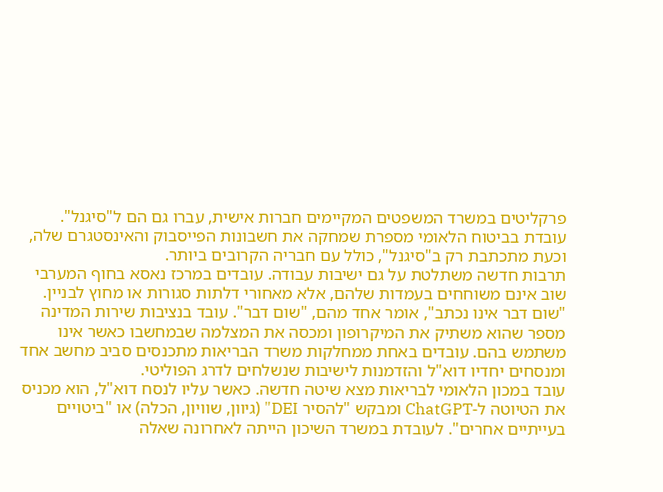פרקליטים במשרד המשפטים המקיימים חברות אישית, עברו גם הם ל"סיגנל". עובדת בביטוח הלאומי מספרת שמחקה את חשבונות הפייסבוק והאינסטגרם שלה, וכעת מתכתבת רק ב"סיגנל", כולל עם חבריה הקרובים ביותר.
תרבות חדשה משתלטת על גם ישיבות עבודה. עובדים במרכז נאסא בחוף המערבי שוב אינם משוחחים בעמדות שלהם, אלא מאחורי דלתות סגורות או מחוץ לבניין. "שום דבר אינו נכתב", אומר אחד מהם, "שום דבר". עובד בנציבות שירות המדינה מספר שהוא משתיק את המיקרופון ומכסה את המצלמה שבמחשבו כאשר אינו משתמש בהם. עובדים באחת ממחלקות משרד הבריאות מתכנסים סביב מחשב אחד ומנסחים יחדיו דוא"ל והזדמנות לישיבות שנשלחים לדרג הפוליטי.
עובד במכון הלאומי לבריאות מצא שיטה חדשה. כאשר עליו לנסח דוא"ל, הוא מכניס את הטיוטה ל-ChatGPT ומבקש "להסיר DEI" (גיוון, שוויון, הכלה) או "ביטויים בעייתיים אחרים". לעובדת במשרד השיכון הייתה לאחרונה שאלה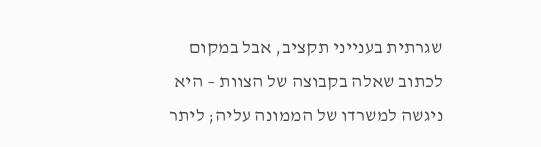שגרתית בענייני תקציב, אבל במקום לכתוב שאלה בקבוצה של הצוות – היא ניגשה למשרדו של הממונה עליה; ליתר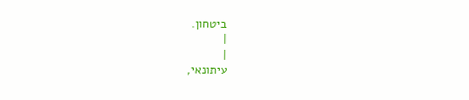ביטחון.
|
|
עיתונאי,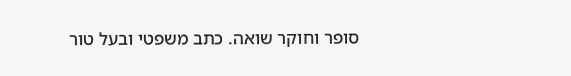סופר וחוקר שואה. כתב משפטי ובעל טור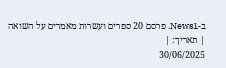ב-News1. פרסם 20 ספרים ועשרות מאמרים על השואה
| תאריך: |
30/06/2025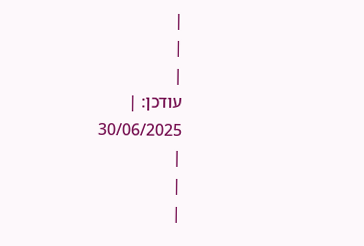|
|
|
עודכן: |
30/06/2025
|
|
|